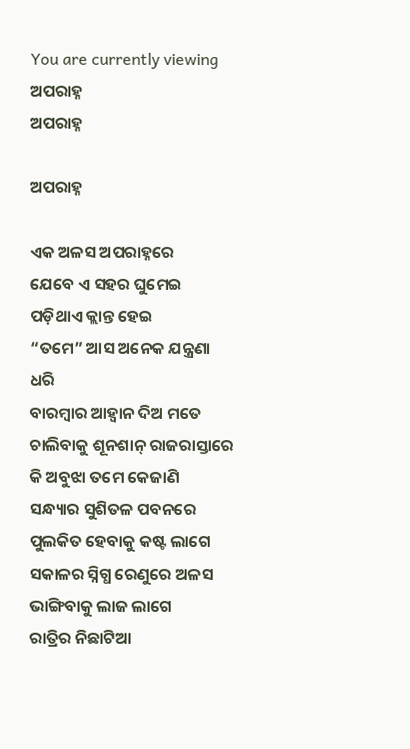You are currently viewing ଅପରାହ୍ନ
ଅପରାହ୍ନ

ଅପରାହ୍ନ

ଏକ ଅଳସ ଅପରାହ୍ନରେ
ଯେବେ ଏ ସହର ଘୁମେଇ ପଡ଼ିଥାଏ କ୍ଲାନ୍ତ ହେଇ
“ତମେ” ଆସ ଅନେକ ଯନ୍ତ୍ରଣା ଧରି
ବାରମ୍ବାର ଆହ୍ୱାନ ଦିଅ ମତେ
ଚାଲିବାକୁ ଶୂନଶାନ୍ ରାଜରାସ୍ତାରେ
କି ଅବୁଝା ତମେ କେଜାଣି
ସନ୍ଧ୍ୟାର ସୁଶିତଳ ପବନରେ ପୁଲକିତ ହେବାକୁ କଷ୍ଟ ଲାଗେ
ସକାଳର ସ୍ନିଗ୍ଧ ରେଣୁରେ ଅଳସ ଭାଙ୍ଗିବାକୁ ଲାଜ ଲାଗେ
ରାତ୍ରିର ନିଛାଟିଆ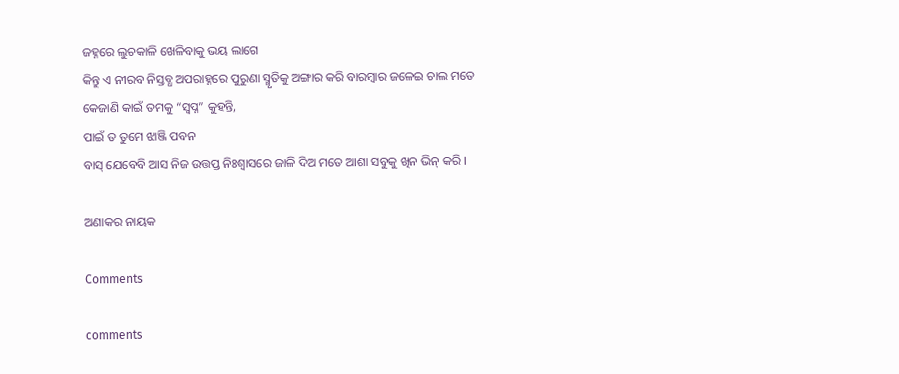ଜହ୍ନରେ ଲୁଚକାଳି ଖେଳିବାକୁ ଭୟ ଲାଗେ
କିନ୍ତୁ ଏ ନୀରବ ନିସ୍ତବ୍ଧ ଅପରାହ୍ନରେ ପୁରୁଣା ସ୍ମୃତିକୁ ଅଙ୍ଗାର କରି ବାରମ୍ବାର ଜଳେଇ ଚାଲ ମତେ
କେଜାଣି କାଇଁ ତମକୁ “ସ୍ଵପ୍ନ” କୁହନ୍ତି,
ପାଇଁ ତ ତୁମେ ଝାଞ୍ଜି ପବନ
ବାସ୍ ଯେବେବି ଆସ ନିଜ ଉତ୍ତପ୍ତ ନିଃଶ୍ୱାସରେ ଜାଳି ଦିଅ ମତେ ଆଶା ସବୁକୁ ଖିନ ଭିନ୍ କରି ।

ଅଣାକର ନାୟକ

Comments

comments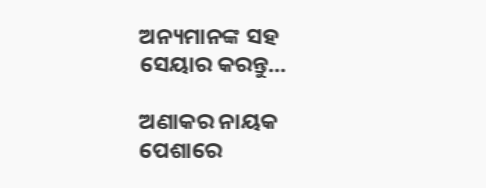ଅନ୍ୟମାନଙ୍କ ସହ ସେୟାର କରନ୍ତୁ...

ଅଣାକର ନାୟକ ପେଶାରେ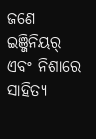ଜଣେ ଇଞ୍ଜିନିୟର୍ ଏବଂ ନିଶାରେ ସାହିତ୍ୟ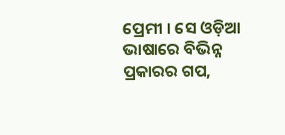ପ୍ରେମୀ । ସେ ଓଡ଼ିଆ ଭାଷାରେ ବିଭିନ୍ନ ପ୍ରକାରର ଗପ,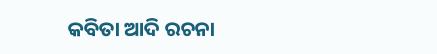କବିତା ଆଦି ରଚନା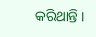କରିଥାନ୍ତି ।